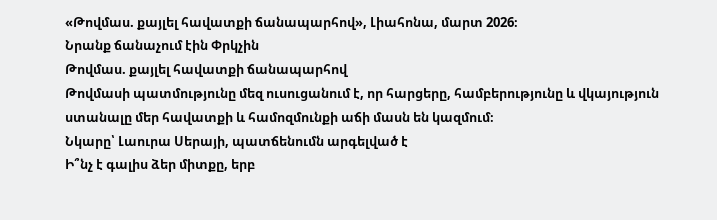«Թովմաս. քայլել հավատքի ճանապարհով», Լիահոնա, մարտ 2026։
Նրանք ճանաչում էին Փրկչին
Թովմաս. քայլել հավատքի ճանապարհով
Թովմասի պատմությունը մեզ ուսուցանում է, որ հարցերը, համբերությունը և վկայություն ստանալը մեր հավատքի և համոզմունքի աճի մասն են կազմում։
Նկարը՝ Լաուրա Սերայի, պատճենումն արգելված է
Ի՞նչ է գալիս ձեր միտքը, երբ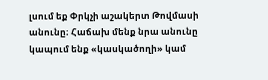լսում եք Փրկչի աշակերտ Թովմասի անունը։ Հաճախ մենք նրա անունը կապում ենք «կասկածողի» կամ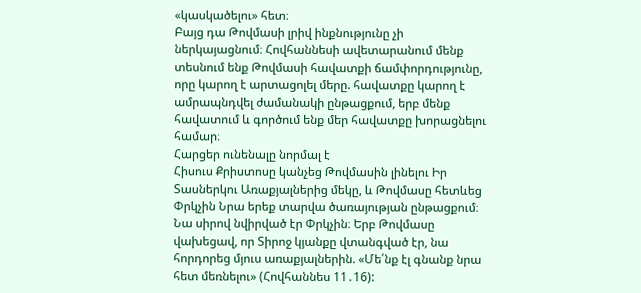«կասկածելու» հետ։
Բայց դա Թովմասի լրիվ ինքնությունը չի ներկայացնում։ Հովհաննեսի ավետարանում մենք տեսնում ենք Թովմասի հավատքի ճամփորդությունը, որը կարող է արտացոլել մերը. հավատքը կարող է ամրապնդվել ժամանակի ընթացքում, երբ մենք հավատում և գործում ենք մեր հավատքը խորացնելու համար։
Հարցեր ունենալը նորմալ է
Հիսուս Քրիստոսը կանչեց Թովմասին լինելու Իր Տասներկու Առաքյալներից մեկը, և Թովմասը հետևեց Փրկչին Նրա երեք տարվա ծառայության ընթացքում։ Նա սիրով նվիրված էր Փրկչին։ Երբ Թովմասը վախեցավ, որ Տիրոջ կյանքը վտանգված էր, նա հորդորեց մյուս առաքյալներին. «Մե՛նք էլ գնանք նրա հետ մեռնելու» (Հովհաննես 11․16):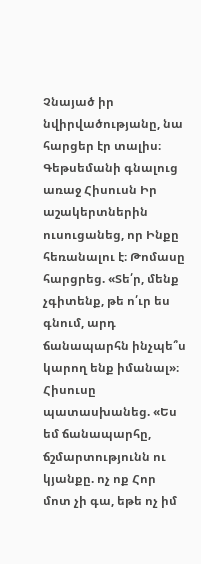Չնայած իր նվիրվածությանը, նա հարցեր էր տալիս։ Գեթսեմանի գնալուց առաջ Հիսուսն Իր աշակերտներին ուսուցանեց, որ Ինքը հեռանալու է։ Թոմասը հարցրեց. «Տե՛ր, մենք չգիտենք, թե ո՛ւր ես գնում, արդ ճանապարհն ինչպե՞ս կարող ենք իմանալ»։
Հիսուսը պատասխանեց. «Ես եմ ճանապարհը, ճշմարտությունն ու կյանքը. ոչ ոք Հոր մոտ չի գա, եթե ոչ իմ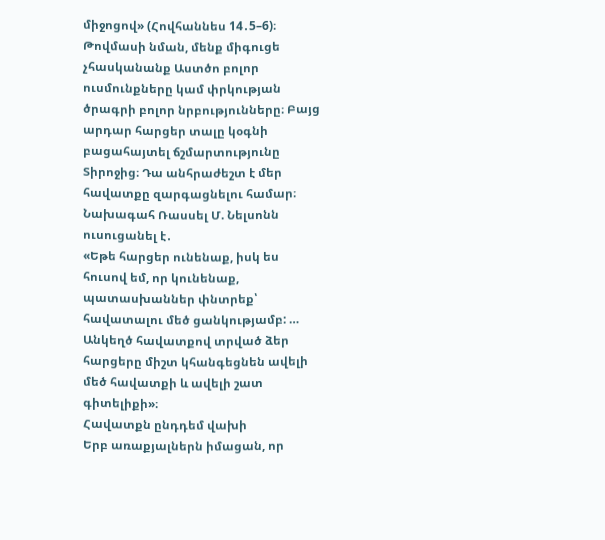միջոցով» (Հովհաննես 14․5–6)։
Թովմասի նման, մենք միգուցե չհասկանանք Աստծո բոլոր ուսմունքները կամ փրկության ծրագրի բոլոր նրբությունները։ Բայց արդար հարցեր տալը կօգնի բացահայտել ճշմարտությունը Տիրոջից։ Դա անհրաժեշտ է մեր հավատքը զարգացնելու համար։
Նախագահ Ռասսել Մ. Նելսոնն ուսուցանել է․
«Եթե հարցեր ունենաք, իսկ ես հուսով եմ, որ կունենաք, պատասխաններ փնտրեք՝ հավատալու մեծ ցանկությամբ: …
Անկեղծ հավատքով տրված ձեր հարցերը միշտ կհանգեցնեն ավելի մեծ հավատքի և ավելի շատ գիտելիքի»։
Հավատքն ընդդեմ վախի
Երբ առաքյալներն իմացան, որ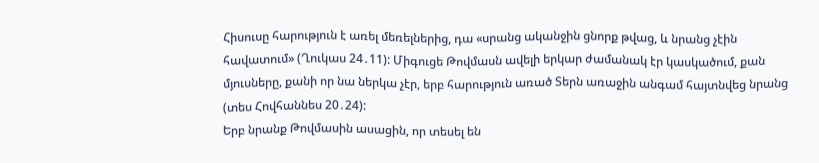Հիսուսը հարություն է առել մեռելներից, դա «սրանց ականջին ցնորք թվաց, և նրանց չէին հավատում» (Ղուկաս 24․11): Միգուցե Թովմասն ավելի երկար ժամանակ էր կասկածում, քան մյուսները, քանի որ նա ներկա չէր, երբ հարություն առած Տերն առաջին անգամ հայտնվեց նրանց (տես Հովհաննես 20․24):
Երբ նրանք Թովմասին ասացին, որ տեսել են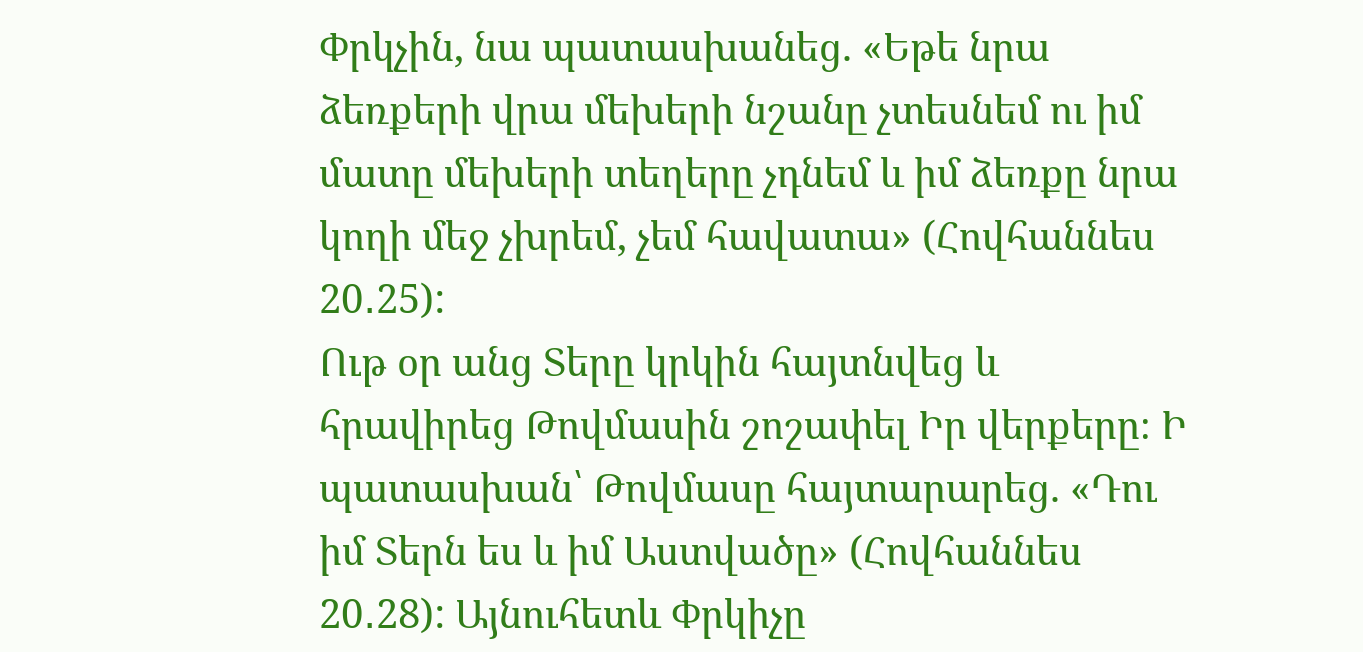Փրկչին, նա պատասխանեց. «Եթե նրա ձեռքերի վրա մեխերի նշանը չտեսնեմ ու իմ մատը մեխերի տեղերը չդնեմ և իմ ձեռքը նրա կողի մեջ չխրեմ, չեմ հավատա» (Հովհաննես 20․25):
Ութ օր անց Տերը կրկին հայտնվեց և հրավիրեց Թովմասին շոշափել Իր վերքերը։ Ի պատասխան՝ Թովմասը հայտարարեց. «Դու իմ Տերն ես և իմ Աստվածը» (Հովհաննես 20․28): Այնուհետև Փրկիչը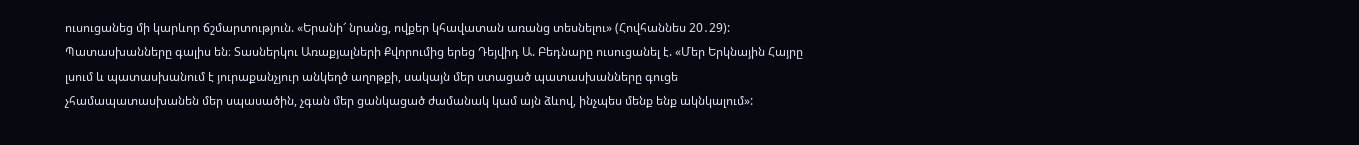ուսուցանեց մի կարևոր ճշմարտություն. «Երանի՜ նրանց, ովքեր կհավատան առանց տեսնելու» (Հովհաննես 20․29):
Պատասխանները գալիս են։ Տասներկու Առաքյալների Քվորումից երեց Դեյվիդ Ա. Բեդնարը ուսուցանել է. «Մեր Երկնային Հայրը լսում և պատասխանում է յուրաքանչյուր անկեղծ աղոթքի, սակայն մեր ստացած պատասխանները գուցե չհամապատասխանեն մեր սպասածին, չգան մեր ցանկացած ժամանակ կամ այն ձևով, ինչպես մենք ենք ակնկալում»: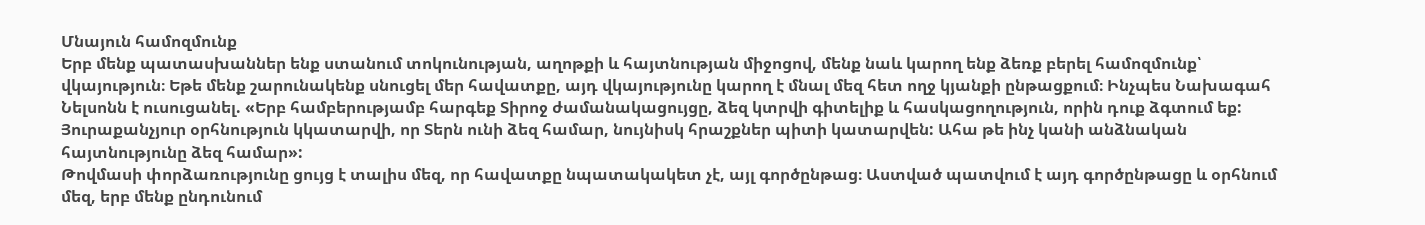Մնայուն համոզմունք
Երբ մենք պատասխաններ ենք ստանում տոկունության, աղոթքի և հայտնության միջոցով, մենք նաև կարող ենք ձեռք բերել համոզմունք՝ վկայություն։ Եթե մենք շարունակենք սնուցել մեր հավատքը, այդ վկայությունը կարող է մնալ մեզ հետ ողջ կյանքի ընթացքում։ Ինչպես Նախագահ Նելսոնն է ուսուցանել. «Երբ համբերությամբ հարգեք Տիրոջ ժամանակացույցը, ձեզ կտրվի գիտելիք և հասկացողություն, որին դուք ձգտում եք: Յուրաքանչյուր օրհնություն կկատարվի, որ Տերն ունի ձեզ համար, նույնիսկ հրաշքներ պիտի կատարվեն: Ահա թե ինչ կանի անձնական հայտնությունը ձեզ համար»:
Թովմասի փորձառությունը ցույց է տալիս մեզ, որ հավատքը նպատակակետ չէ, այլ գործընթաց։ Աստված պատվում է այդ գործընթացը և օրհնում մեզ, երբ մենք ընդունում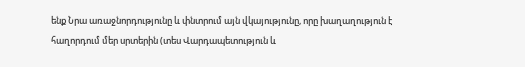ենք Նրա առաջնորդությունը և փնտրում այն վկայությունը, որը խաղաղություն է հաղորդում մեր սրտերին (տես Վարդապետություն և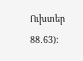Ուխտեր 88․63):